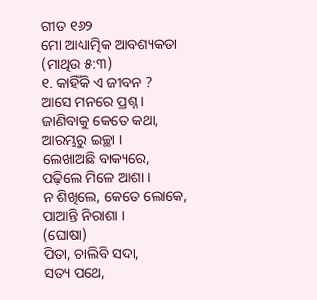ଗୀତ ୧୬୨
ମୋ ଆଧ୍ୟାତ୍ମିକ ଆବଶ୍ୟକତା
(ମାଥିଉ ୫:୩)
୧. କାହିଁକି ଏ ଜୀବନ ?
ଆସେ ମନରେ ପ୍ରଶ୍ନ ।
ଜାଣିବାକୁ କେତେ କଥା,
ଆରମ୍ଭରୁ ଇଚ୍ଛା ।
ଲେଖାଅଛି ବାକ୍ୟରେ,
ପଢ଼ିଲେ ମିଳେ ଆଶା ।
ନ ଶିଖିଲେ, କେତେ ଲୋକେ,
ପାଆନ୍ତି ନିରାଶା ।
(ଘୋଷା)
ପିତା, ଚାଲିବି ସଦା,
ସତ୍ୟ ପଥେ,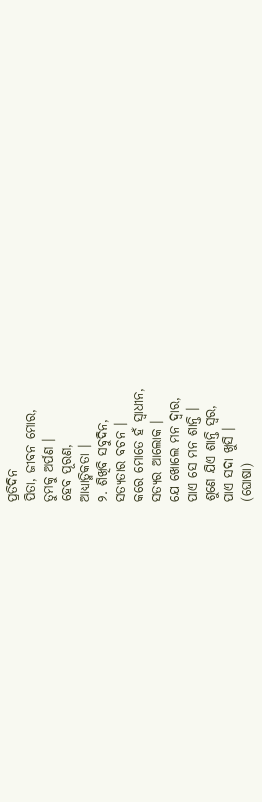ପ୍ରତିଦିନ
ପିତା, ଜୀବନ ମୋର,
ତୁମକୁ ଅର୍ପଣ ।
ହେବ ପୂରଣ,
ଆଧ୍ୟାତ୍ମିକତା ।
୨. ଶିଖିବି ସବୁଦିନ,
ସତ୍ୟତାର ବଚନ ।
କରେ ମୋତେ ହଁ ସ୍ୱାଧୀନ,
ସତ୍ୟର ଆଲୋକ ।
ଯେ ଖୋଲେ ମନ ଦ୍ୱାର,
ପାଏ ସେ ମନ ଶାନ୍ତି ।
ଶୁଣେ ଯିଏ ଶାନ୍ତି ସ୍ୱର,
ପାଏ ସଦା ଖୁସି ।
(ଘୋଷା)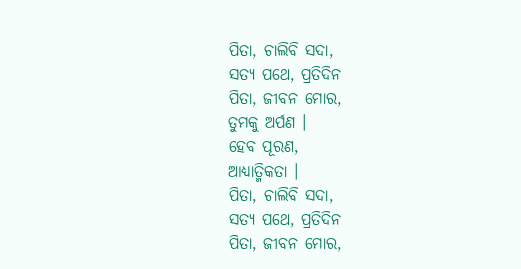ପିତା, ଚାଲିବି ସଦା,
ସତ୍ୟ ପଥେ, ପ୍ରତିଦିନ
ପିତା, ଜୀବନ ମୋର,
ତୁମକୁ ଅର୍ପଣ ।
ହେବ ପୂରଣ,
ଆଧ୍ୟାତ୍ମିକତା ।
ପିତା, ଚାଲିବି ସଦା,
ସତ୍ୟ ପଥେ, ପ୍ରତିଦିନ
ପିତା, ଜୀବନ ମୋର,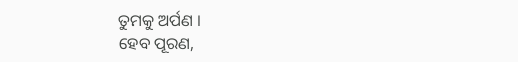ତୁମକୁ ଅର୍ପଣ ।
ହେବ ପୂରଣ,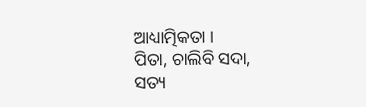ଆଧ୍ୟାତ୍ମିକତା ।
ପିତା, ଚାଲିବି ସଦା,
ସତ୍ୟ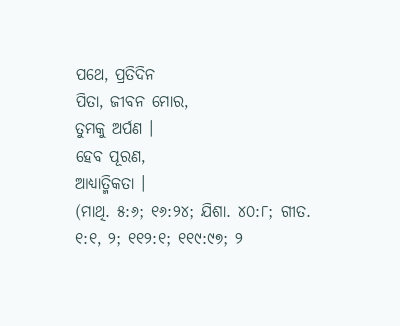ପଥେ, ପ୍ରତିଦିନ
ପିତା, ଜୀବନ ମୋର,
ତୁମକୁ ଅର୍ପଣ ।
ହେବ ପୂରଣ,
ଆଧ୍ୟାତ୍ମିକତା ।
(ମାଥି. ୫:୬; ୧୬:୨୪; ଯିଶା. ୪୦:୮; ଗୀତ. ୧:୧, ୨; ୧୧୨:୧; ୧୧୯:୯୭; ୨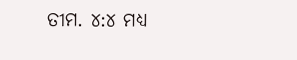ତୀମ. ୪:୪ ମଧ୍ୟ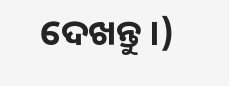ଦେଖନ୍ତୁ ।)